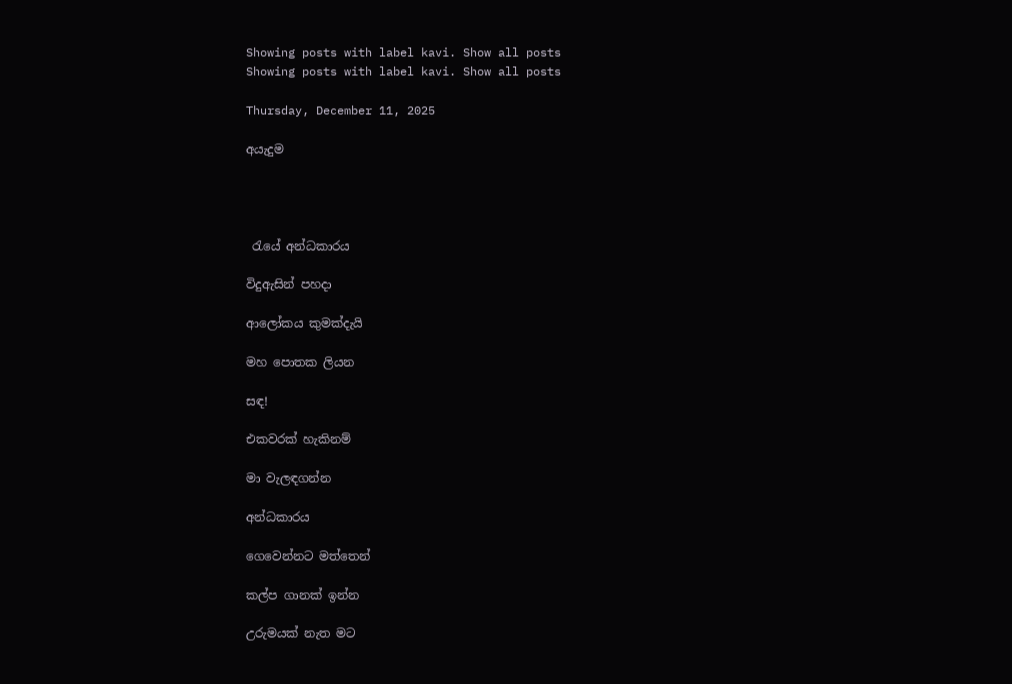Showing posts with label kavi. Show all posts
Showing posts with label kavi. Show all posts

Thursday, December 11, 2025

අයැදුම




 රැයේ අන්ධකාරය

විදුඇසින් පහදා

ආලෝකය කුමක්දැයි

මහ පොතක ලියන

සඳ!

එකවරක් හැකිනම්

මා වැලඳගන්න

අන්ධකාරය

ගෙවෙන්නට මත්තෙන්

කල්ප ගානක් ඉන්න

උරුමයක් නැත මට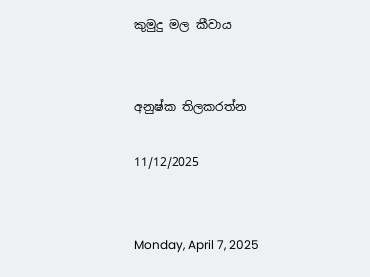කුමුදු මල කීවාය


අනුෂ්ක තිලකරත්න

11/12/2025


Monday, April 7, 2025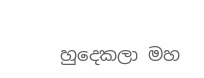හුදෙකලා මහ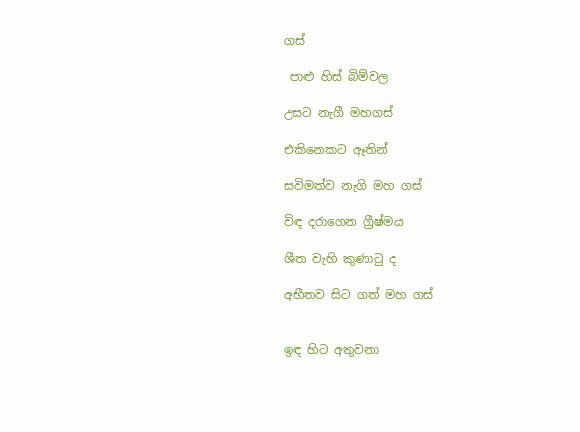ගස්

 පාළු හිස් බිම්වල

උසට නැගී මහගස්

එකිනෙකට ඈතින්

සවිමත්ව නැගි මහ ගස්

විඳ දරාගෙන ග්‍රීෂ්මය

ශීත වැහි කුණාටු ද

අභීතව සිට ගත් මහ ගස්


ඉඳ හිට අතුවනා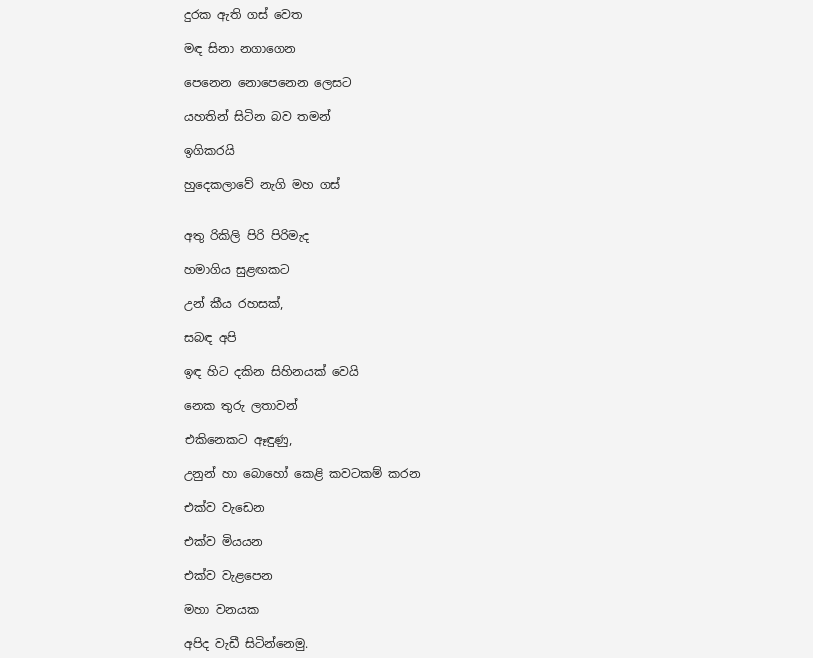දුරක ඇති ගස් වෙත

මඳ සිනා නගාගෙන

පෙනෙන නොපෙනෙන ලෙසට

යහතින් සිටින බව තමන්

ඉගිකරයි

හුදෙකලාවේ නැගි මහ ගස්


අතු රිකිලි පිරි පිරිමැද

හමාගිය සුළඟකට

උන් කීය රහසක්,

සබඳ අපි

ඉඳ හිට දකින සිහිනයක් වෙයි

නෙක තුරු ලතාවන්

එකිනෙකට ඈඳුණු,

උනුන් හා බොහෝ කෙළි කවටකම් කරන

එක්ව වැඩෙන

එක්ව මියයන

එක්ව වැළපෙන

මහා වනයක

අපිද වැඩී සිටින්නෙමු.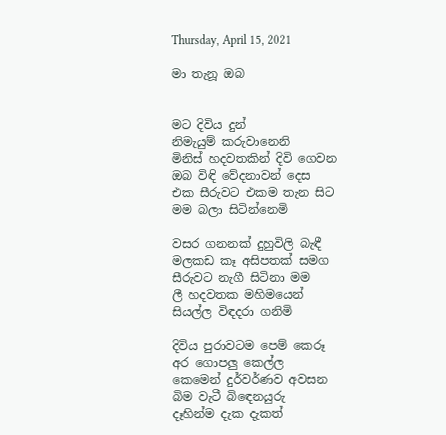Thursday, April 15, 2021

මා තැනූ ඔබ


මට දිවිය දුන්
නිමැයුම් කරුවානෙනි
මිනිස් හදවතකින් දිවි ගෙවන
ඔබ විඳි වේදනාවන් දෙස
එක සීරුවට එකම තැන සිට
මම බලා සිටින්නෙමි

වසර ගනනක් දුහුවිලි බැඳී
මලකඩ කෑ අසිපතක් සමග
සීරුවට නැගී සිටිනා මම
ලී හදවතක මහිමයෙන්
සියල්ල විඳදරා ගනිමි

දිවිය පුරාවටම පෙම් කෙරූ
අර ගොපලු කෙල්ල
කෙමෙන් දුර්වර්ණව අවසන
බිම වැටී බිඳෙනයුරු
දෑහින්ම දැක දැකත්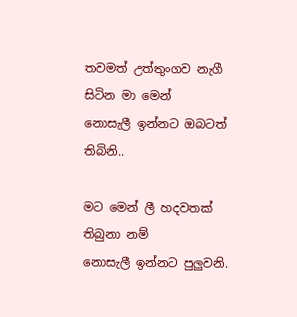තවමත් උත්තුංගව නැගී සිටින මා මෙන්
නොසැලී ඉන්නට ඔබටත් තිබිනි..

මට මෙන් ලී හදවතක් තිබුනා නම්
නොසැලී ඉන්නට පුලුවනි.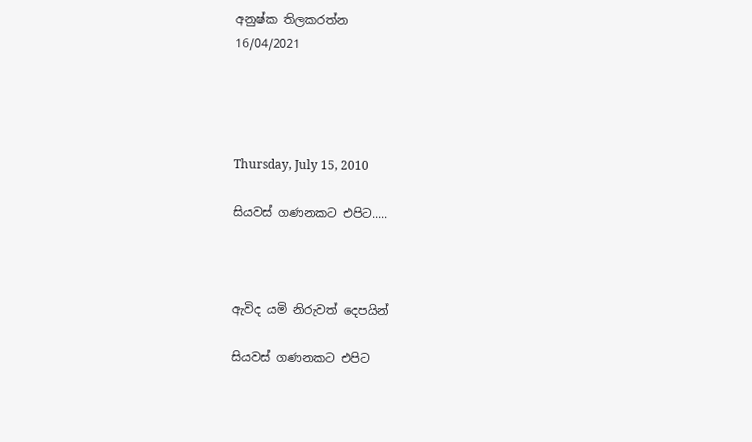අනුෂ්ක තිලකරත්න
16/04/2021




Thursday, July 15, 2010

සියවස් ගණනකට එපිට.....



ඇවිද යමි නිරුවත් දෙපයින්

සියවස් ගණනකට එපිට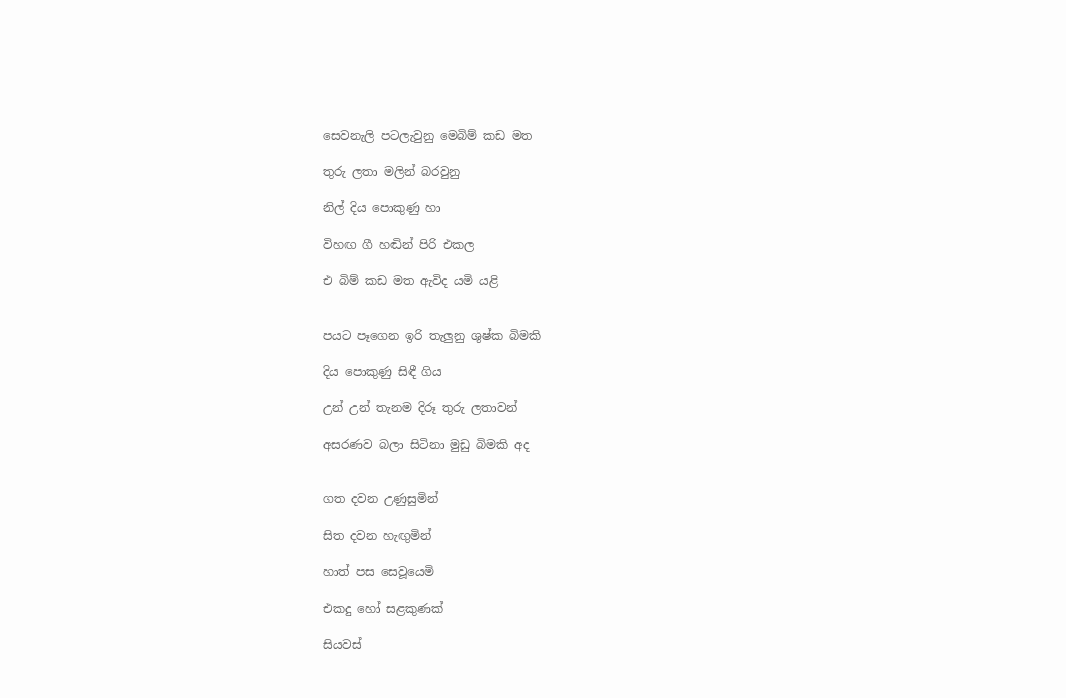සෙවනැලි පටලැවුනු මෙබිම් කඩ මත

තුරු ලතා මලින් බරවුනු

නිල් දිය පොකුණු හා

විහඟ ගී හඬින් පිරි එකල

එ බිම් කඩ මත ඇවිද යමි යළි


පයට පෑගෙන ඉරි තැලුනු ශුෂ්ක බිමකි

දිය පොකුණු සිඳී ගිය

උන් උන් තැනම දිරූ තුරු ලතාවන්

අසරණව බලා සිටිනා මුඩු බිමකි අද


ගත දවන උණුසුමින්

සිත දවන හැඟුමින්

හාත් පස සෙවූයෙමි

එකදු හෝ සළකුණක්

සියවස්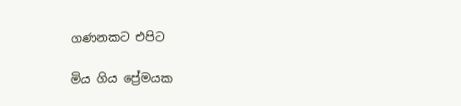ගණනකට එපිට

මිය ගිය ප්‍රේමයක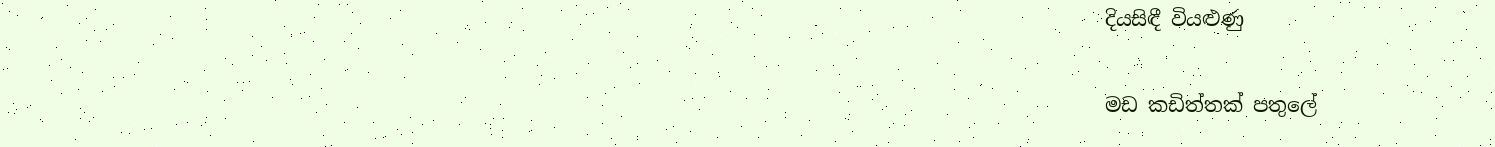දියසිඳී වියළුණු

මඩ කඩිත්තක් පතුලේ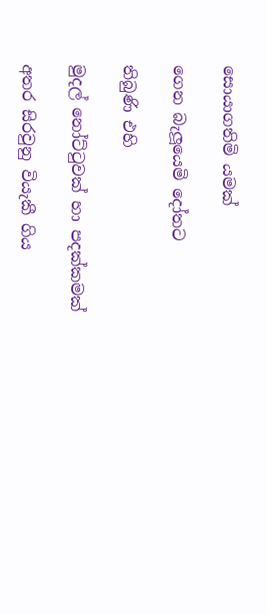සොයාගතිමි යමක්

ගෙන බැලූයෙමි දෝතට

තිබුණි එහි

මුදල් නෝට්ටුවක් හා පදක්කමක්

අතර සිරවුනු වියැකී ගිය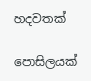හදවතක්

පොසිලයක්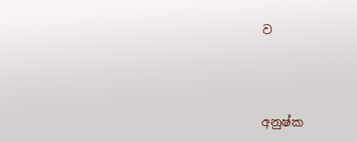ව



අනුෂ්ක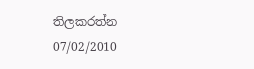තිලකරත්න
07/02/2010